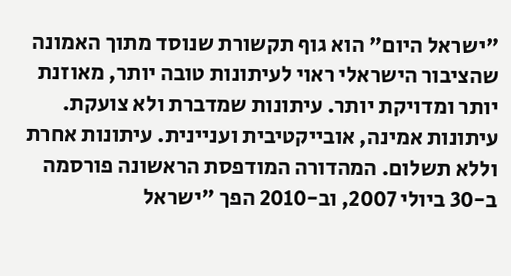"ישראל היום" הוא גוף תקשורת שנוסד מתוך האמונה שהציבור הישראלי ראוי לעיתונות טובה יותר, מאוזנת יותר ומדויקת יותר. עיתונות שמדברת ולא צועקת. עיתונות אמינה, אובייקטיבית ועניינית. עיתונות אחרת וללא תשלום. המהדורה המודפסת הראשונה פורסמה ב-30 ביולי 2007, וב-2010 הפך "ישראל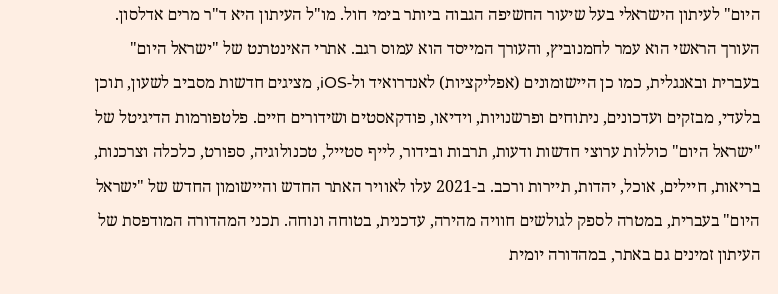היום" לעיתון הישראלי בעל שיעור החשיפה הגבוה ביותר בימי חול. מו"ל העיתון היא ד"ר מרים אדלסון. העורך הראשי הוא עמר לחמנוביץ, והעורך המייסד הוא עמוס רגב. אתרי האינטרנט של "ישראל היום" בעברית ובאנגלית, כמו כן היישומונים (אפליקציות) לאנדרואיד ול-iOS, מציגים חדשות מסביב לשעון, תוכן בלעדי, מבזקים ועדכונים, ניתוחים ופרשנויות, וידיאו, פודקאסטים ושידורים חיים. פלטפורמות הדיגיטל של "ישראל היום" כוללות ערוצי חדשות ודעות, תרבות ובידור, לייף סטייל, טכנולוגיה, ספורט, כלכלה וצרכנות, בריאות, חיילים, אוכל, יהדות, תיירות ורכב. ב-2021 עלו לאוויר האתר החדש והיישומון החדש של "ישראל היום" בעברית, במטרה לספק לגולשים חוויה מהירה, עדכנית, בטוחה ונוחה. תכני המהדורה המודפסת של העיתון זמינים גם באתר, במהדורה יומית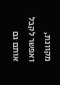מקוונת, ואפשר לקבל אותם גם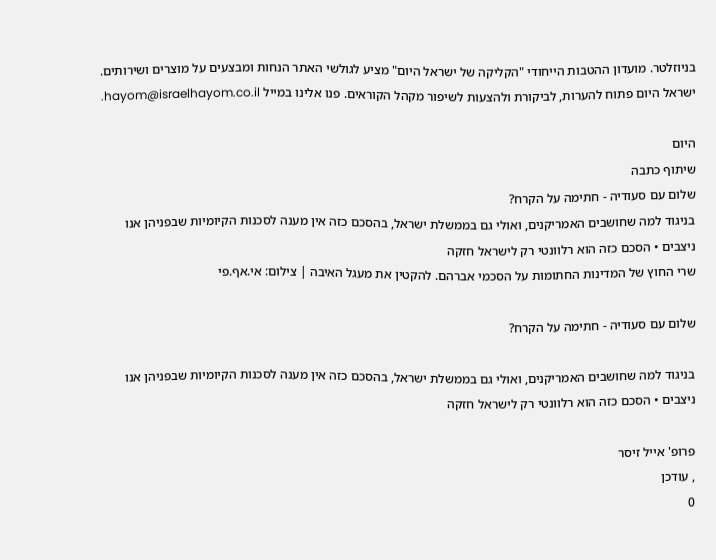בניוזלטר. מועדון ההטבות הייחודי "הקליקה של ישראל היום" מציע לגולשי האתר הנחות ומבצעים על מוצרים ושירותים. ישראל היום פתוח להערות, לביקורת ולהצעות לשיפור מקהל הקוראים. פנו אלינו במייל hayom@israelhayom.co.il.

היום
שיתוף כתבה
שלום עם סעודיה - חתימה על הקרח?
בניגוד למה שחושבים האמריקנים, ואולי גם בממשלת ישראל, בהסכם כזה אין מענה לסכנות הקיומיות שבפניהן אנו ניצבים • הסכם כזה הוא רלוונטי רק לישראל חזקה
שרי החוץ של המדינות החתומות על הסכמי אברהם. להקטין את מעגל האיבה | צילום: אי.אף.פי

שלום עם סעודיה - חתימה על הקרח?

בניגוד למה שחושבים האמריקנים, ואולי גם בממשלת ישראל, בהסכם כזה אין מענה לסכנות הקיומיות שבפניהן אנו ניצבים • הסכם כזה הוא רלוונטי רק לישראל חזקה

פרופ' אייל זיסר
, עודכן
0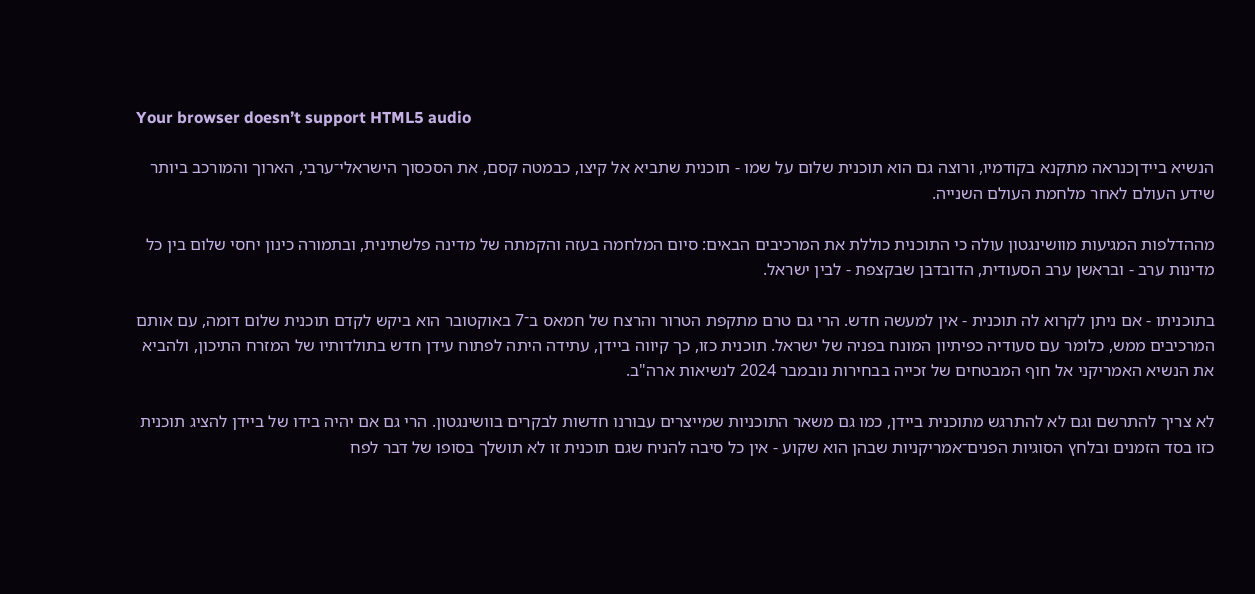Your browser doesn’t support HTML5 audio

הנשיא ביידןכנראה מתקנא בקודמיו, ורוצה גם הוא תוכנית שלום על שמו - תוכנית שתביא אל קיצו, כבמטה קסם, את הסכסוך הישראלי־ערבי, הארוך והמורכב ביותר שידע העולם לאחר מלחמת העולם השנייה.

מההדלפות המגיעות מוושינגטון עולה כי התוכנית כוללת את המרכיבים הבאים: סיום המלחמה בעזה והקמתה של מדינה פלשתינית, ובתמורה כינון יחסי שלום בין כל מדינות ערב - ובראשן ערב הסעודית, הדובדבן שבקצפת - לבין ישראל.

בתוכניתו - אם ניתן לקרוא לה תוכנית - אין למעשה חדש. הרי גם טרם מתקפת הטרור והרצח של חמאס ב־7 באוקטובר הוא ביקש לקדם תוכנית שלום דומה, עם אותם המרכיבים ממש, כלומר עם סעודיה כפיתיון המונח בפניה של ישראל. תוכנית כזו, כך קיווה ביידן, עתידה היתה לפתוח עידן חדש בתולדותיו של המזרח התיכון, ולהביא את הנשיא האמריקני אל חוף המבטחים של זכייה בבחירות נובמבר 2024 לנשיאות ארה"ב.

לא צריך להתרשם וגם לא להתרגש מתוכנית ביידן, כמו גם משאר התוכניות שמייצרים עבורנו חדשות לבקרים בוושינגטון. הרי גם אם יהיה בידו של ביידן להציג תוכנית כזו בסד הזמנים ובלחץ הסוגיות הפנים־אמריקניות שבהן הוא שקוע - אין כל סיבה להניח שגם תוכנית זו לא תושלך בסופו של דבר לפח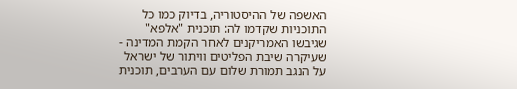האשפה של ההיסטוריה, בדיוק כמו כל התוכניות שקדמו לה: תוכנית "אלפא" שגיבשו האמריקנים לאחר הקמת המדינה - שעיקרה שיבת הפליטים וויתור של ישראל על הנגב תמורת שלום עם הערבים, תוכנית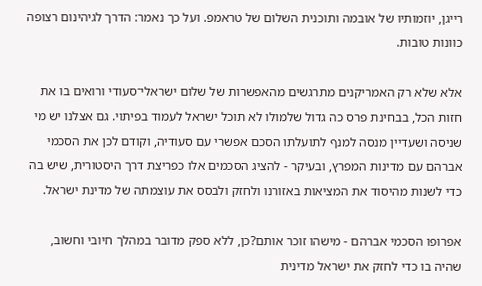רייגן, יוזמותיו של אובמה ותוכנית השלום של טראמפ. ועל כך נאמר: הדרך לגיהינום רצופה כוונות טובות.

אלא שלא רק האמריקנים מתרגשים מהאפשרות של שלום ישראלי־סעודי ורואים בו את חזות הכל, בבחינת פרס כה גדול שלמולו לא תוכל ישראל לעמוד בפיתוי. גם אצלנו יש מי שניסה ושעדיין מנסה למנף לתועלתו הסכם אפשרי עם סעודיה, וקודם לכן את הסכמי אברהם עם מדינות המפרץ, ובעיקר - להציג הסכמים אלו כפריצת דרך היסטורית, שיש בה כדי לשנות מהיסוד את המציאות באזורנו ולחזק ולבסס את עוצמתה של מדינת ישראל.

אפרופו הסכמי אברהם - מישהו זוכר אותם?כן, ללא ספק מדובר במהלך חיובי וחשוב, שהיה בו כדי לחזק את ישראל מדינית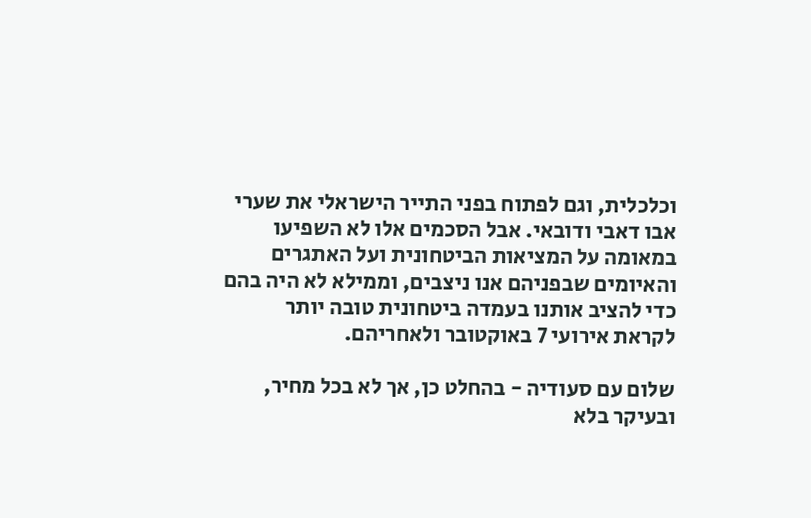וכלכלית, וגם לפתוח בפני התייר הישראלי את שערי אבו דאבי ודובאי. אבל הסכמים אלו לא השפיעו במאומה על המציאות הביטחונית ועל האתגרים והאיומים שבפניהם אנו ניצבים, וממילא לא היה בהם כדי להציב אותנו בעמדה ביטחונית טובה יותר לקראת אירועי 7 באוקטובר ולאחריהם.

שלום עם סעודיה - בהחלט כן, אך לא בכל מחיר, ובעיקר בלא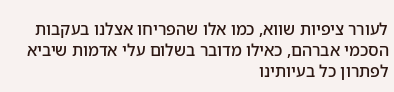לעורר ציפיות שווא, כמו אלו שהפריחו אצלנו בעקבות הסכמי אברהם, כאילו מדובר בשלום עלי אדמות שיביא לפתרון כל בעיותינו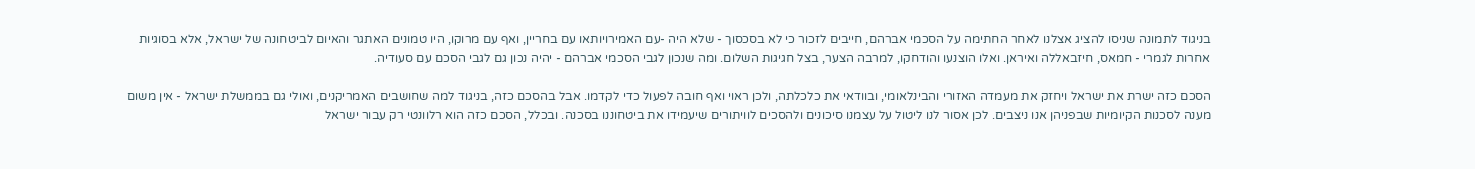בניגוד לתמונה שניסו להציג אצלנו לאחר החתימה על הסכמי אברהם, חייבים לזכור כי לא בסכסוך - שלא היה -עם האמירויותאו עם בחריין, ואף עם מרוקו, היו טמונים האתגר והאיום לביטחונה של ישראל, אלא בסוגיות אחרות לגמרי - חמאס, חיזבאללה ואיראן. ואלו הוצנעו והודחקו, למרבה הצער, בצל חגיגות השלום. ומה שנכון לגבי הסכמי אברהם - יהיה נכון גם לגבי הסכם עם סעודיה.

הסכם כזה ישרת את ישראל ויחזק את מעמדה האזורי והבינלאומי, ובוודאי את כלכלתה, ולכן ראוי ואף חובה לפעול כדי לקדמו. אבל בהסכם כזה, בניגוד למה שחושבים האמריקנים, ואולי גם בממשלת ישראל - אין משום מענה לסכנות הקיומיות שבפניהן אנו ניצבים. לכן אסור לנו ליטול על עצמנו סיכונים ולהסכים לוויתורים שיעמידו את ביטחוננו בסכנה. ובכלל, הסכם כזה הוא רלוונטי רק עבור ישראל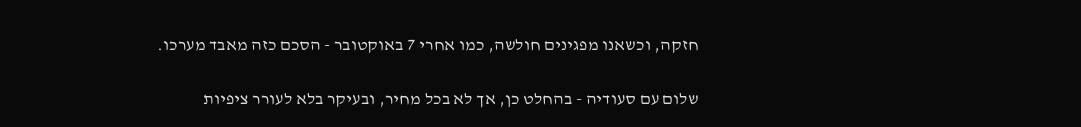חזקה, וכשאנו מפגינים חולשה, כמו אחרי 7 באוקטובר - הסכם כזה מאבד מערכו.

שלום עם סעודיה - בהחלט כן, אך לא בכל מחיר, ובעיקר בלא לעורר ציפיות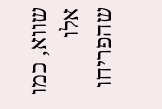שווא, כמו אלו שהפריחו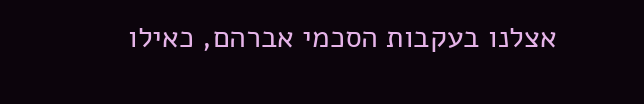אצלנו בעקבות הסכמי אברהם, כאילו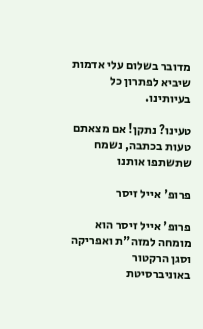מדובר בשלום עלי אדמות שיביא לפתרון כל בעיותינו.

טעינו? נתקן! אם מצאתם טעות בכתבה, נשמח שתשתפו אותנו

פרופ' אייל זיסר

פרופ' אייל זיסר הוא מומחה למזה"ת ואפריקה וסגן הרקטור באוניברסיטת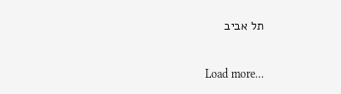תל אביב

Load more...